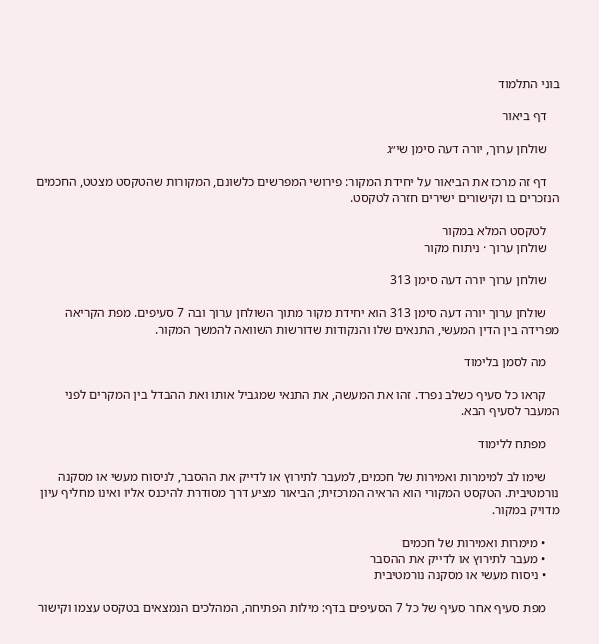בוני התלמוד

    דף ביאור

    שולחן ערוך, יורה דעה סימן שי״ג

    דף זה מרכז את הביאור על יחידת המקור: פירושי המפרשים כלשונם, המקורות שהטקסט מצטט, החכמים הנזכרים בו וקישורים ישירים חזרה לטקסט.

    לטקסט המלא במקור
    שולחן ערוך · ניתוח מקור

    שולחן ערוך יורה דעה סימן 313

    שולחן ערוך יורה דעה סימן 313 הוא יחידת מקור מתוך השולחן ערוך ובה 7 סעיפים. מפת הקריאה מפרידה בין הדין המעשי, התנאים שלו והנקודות שדורשות השוואה להמשך המקור.

    מה לסמן בלימוד

    קראו כל סעיף כשלב נפרד. זהו את המעשה, את התנאי שמגביל אותו ואת ההבדל בין המקרים לפני המעבר לסעיף הבא.

    מפתח ללימוד

    שימו לב למימרות ואמירות של חכמים, למעבר לתירוץ או לדייק את ההסבר, לניסוח מעשי או מסקנה נורמטיבית. הטקסט המקורי הוא הראיה המרכזית; הביאור מציע דרך מסודרת להיכנס אליו ואינו מחליף עיון מדויק במקור.

    • מימרות ואמירות של חכמים
    • מעבר לתירוץ או לדייק את ההסבר
    • ניסוח מעשי או מסקנה נורמטיבית

    מפת סעיף אחר סעיף של כל 7 הסעיפים בדף: מילות הפתיחה, המהלכים הנמצאים בטקסט עצמו וקישור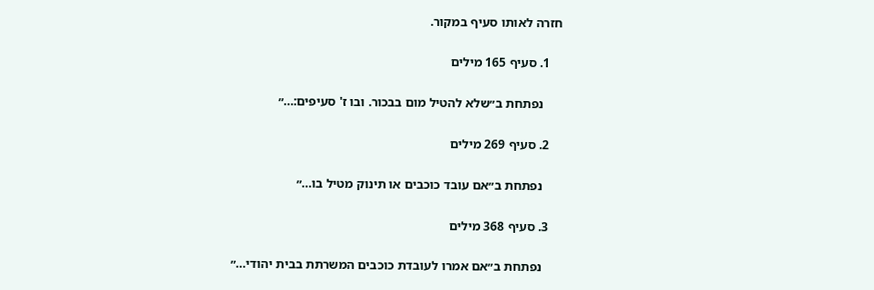חזרה לאותו סעיף במקור.

    1. סעיף 165 מילים

      נפתחת ב״שלא להטיל מום בבכור. ובו ז' סעיפים:…״

    2. סעיף 269 מילים

      נפתחת ב״אם עובד כוכבים או תינוק מטיל בו…״

    3. סעיף 368 מילים

      נפתחת ב״אם אמרו לעובדת כוכבים המשרתת בבית יהודי…״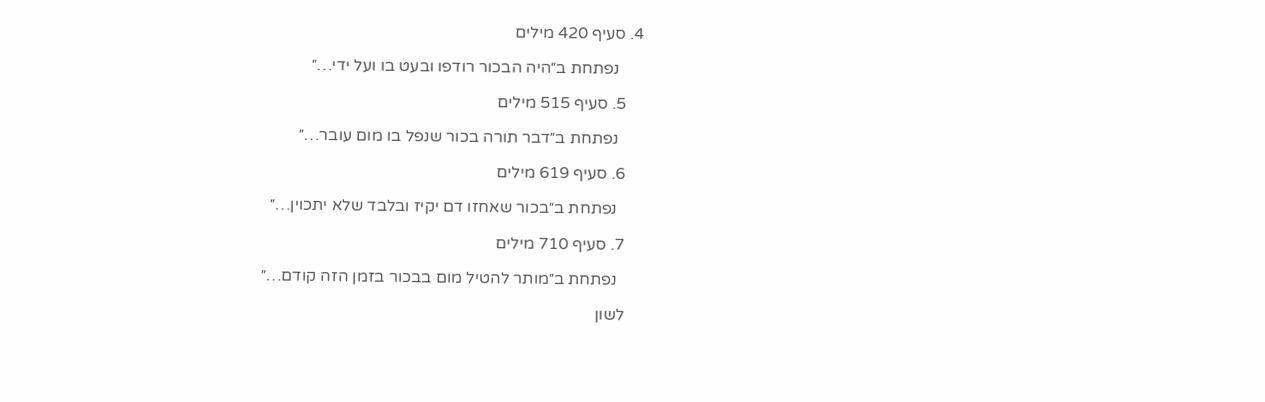4. סעיף 420 מילים

      נפתחת ב״היה הבכור רודפו ובעט בו ועל ידי…״

    5. סעיף 515 מילים

      נפתחת ב״דבר תורה בכור שנפל בו מום עובר…״

    6. סעיף 619 מילים

      נפתחת ב״בכור שאחזו דם יקיז ובלבד שלא יתכוין…״

    7. סעיף 710 מילים

      נפתחת ב״מותר להטיל מום בבכור בזמן הזה קודם…״

    לשון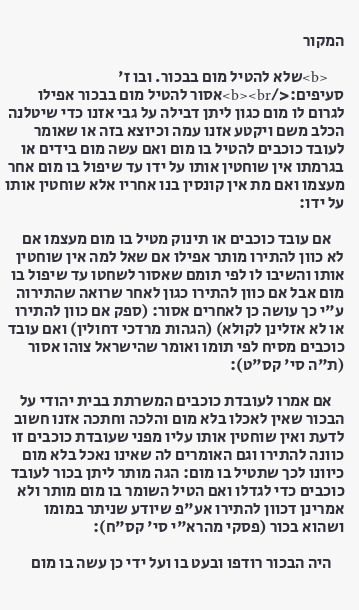המקור

    <b>שלא להטיל מום בבכור. ובו ז' סעיפים:</b><br>אסור להטיל מום בבכור אפילו לגרום לו מום כגון ליתן דבילה על גבי אזנו כדי שיטלנה הכלב משם ויקטע אזנו עמה וכיוצא בזה או שאומר לעובד כוכבים להטיל בו מום ואם עשה מום בידים או בגרמתו אין שוחטין אותו על ידו עד שיפול בו מום אחר מעצמו ואם מת אין קונסין בנו אחריו אלא שוחטין אותו על ידו:

    אם עובד כוכבים או תינוק מטיל בו מום מעצמו אם לא כוון להתירו מותר אפילו אם שאל למה אין שוחטין אותו והשיבו לו לפי תומם שאסור לשחטו עד שיפול בו מום אבל אם כוון להתירו כגון לאחר שרואה שהתירוה ע"י כך עושה כן לאחרים אסור: (ספק אם כוון להתירו או לא אזלינן לקולא) (הגהות מרדכי דחולין) ואם עובד כוכבים מסיח לפי תומו ואומר שהישראל צוהו אסור (ת"ה סי' קס"ט):

    אם אמרו לעובדת כוכבים המשרתת בבית יהודי על הבכור שאין לאכלו בלא מום והלכה וחתכה אזנו חשוב לדעת ואין שוחטין אותו עליו מפני שעובדת כוכבים זו כוונה להתירו וגם האומרים לה שאינו נאכל בלא מום כיוונו לכך שתטיל בו מום: הגה מותר ליתן בכור לעובד כוכבים כדי לגדלו ואם הטיל השומר בו מום מותר ולא אמרינן דכוון להתירו אע"פ שיודע שניתר במומו ושהוא בכור (פסקי מהרא"י סי' קס"ח):

    היה הבכור רודפו ובעט בו ועל ידי כן עשה בו מום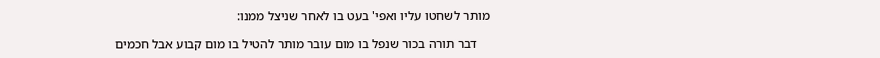מותר לשחטו עליו ואפי' בעט בו לאחר שניצל ממנו:

    דבר תורה בכור שנפל בו מום עובר מותר להטיל בו מום קבוע אבל חכמים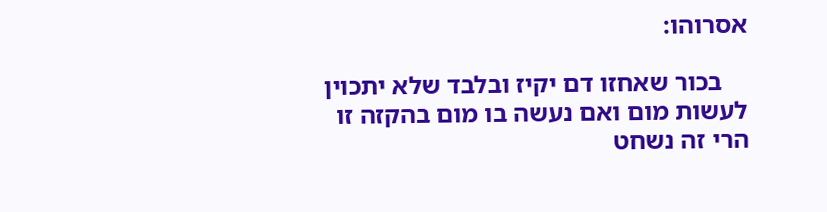אסרוהו:

    בכור שאחזו דם יקיז ובלבד שלא יתכוין לעשות מום ואם נעשה בו מום בהקזה זו הרי זה נשחט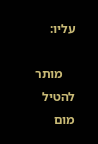עליו:

    מותר להטיל מום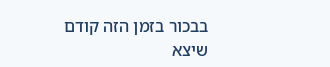בבכור בזמן הזה קודם שיצא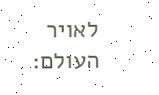לאויר העולם: